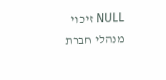NULL זיכוי מנהלי חברת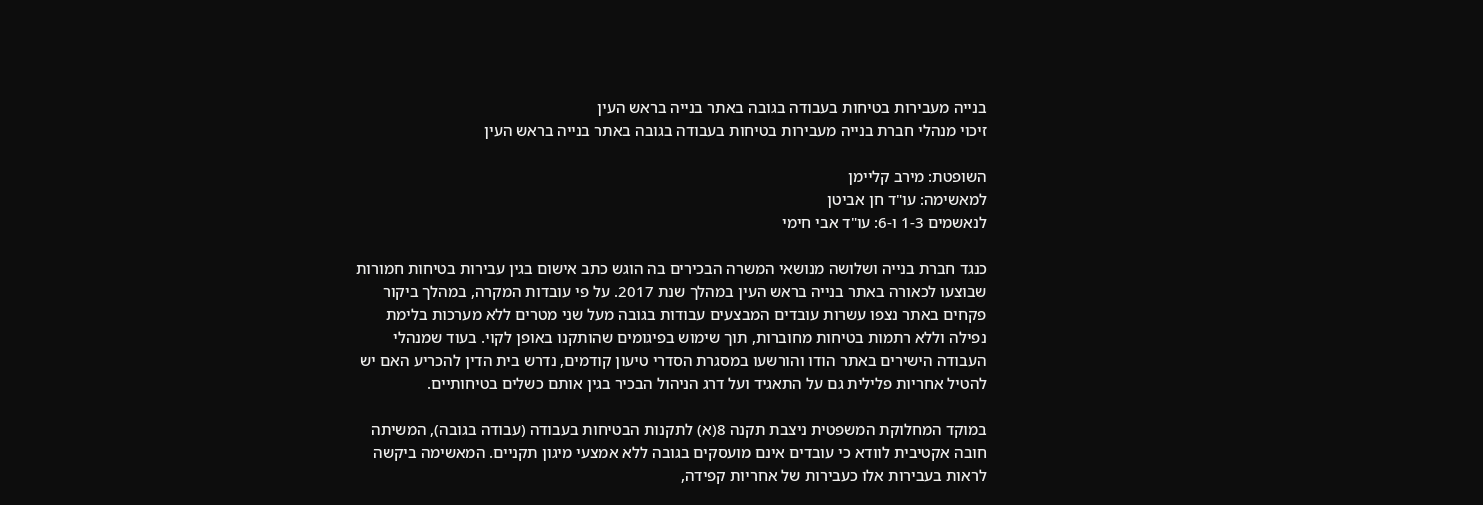בנייה מעבירות בטיחות בעבודה בגובה באתר בנייה בראש העין
זיכוי מנהלי חברת בנייה מעבירות בטיחות בעבודה בגובה באתר בנייה בראש העין

השופטת: מירב קליימן
למאשימה: עו"ד חן אביטן
לנאשמים 1-3 ו-6: עו"ד אבי חימי

כנגד חברת בנייה ושלושה מנושאי המשרה הבכירים בה הוגש כתב אישום בגין עבירות בטיחות חמורות שבוצעו לכאורה באתר בנייה בראש העין במהלך שנת 2017. על פי עובדות המקרה, במהלך ביקור פקחים באתר נצפו עשרות עובדים המבצעים עבודות בגובה מעל שני מטרים ללא מערכות בלימת נפילה וללא רתמות בטיחות מחוברות, תוך שימוש בפיגומים שהותקנו באופן לקוי. בעוד שמנהלי העבודה הישירים באתר הודו והורשעו במסגרת הסדרי טיעון קודמים, נדרש בית הדין להכריע האם יש להטיל אחריות פלילית גם על התאגיד ועל דרג הניהול הבכיר בגין אותם כשלים בטיחותיים.

במוקד המחלוקת המשפטית ניצבת תקנה 8(א) לתקנות הבטיחות בעבודה (עבודה בגובה), המשיתה חובה אקטיבית לוודא כי עובדים אינם מועסקים בגובה ללא אמצעי מיגון תקניים. המאשימה ביקשה לראות בעבירות אלו כעבירות של אחריות קפידה,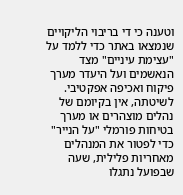וטענה כי די בריבוי הליקויים שנמצאו באתר כדי ללמד על "עצימת עיניים" מצד הנאשמים ועל היעדר מערך פיקוח ואכיפה אפקטיבי. לשיטתה, אין בקיומם של נהלים מוצהרים או מערך בטיחות פורמלי "על הנייר" כדי לפטור את המנהלים מאחריות פלילית, שעה שבפועל נתגלו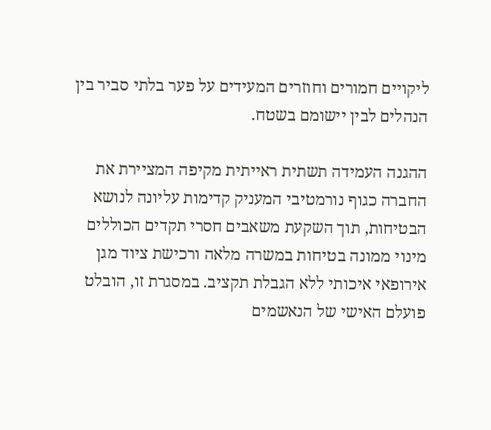ליקויים חמורים וחוזרים המעידים על פער בלתי סביר בין הנהלים לבין יישומם בשטח.

ההגנה העמידה תשתית ראייתית מקיפה המציירת את החברה כגוף נורמטיבי המעניק קדימות עליונה לנושא הבטיחות, תוך השקעת משאבים חסרי תקדים הכוללים מינוי ממונה בטיחות במשרה מלאה ורכישת ציוד מגן אירופאי איכותי ללא הגבלת תקציב. במסגרת זו, הובלט פועלם האישי של הנאשמים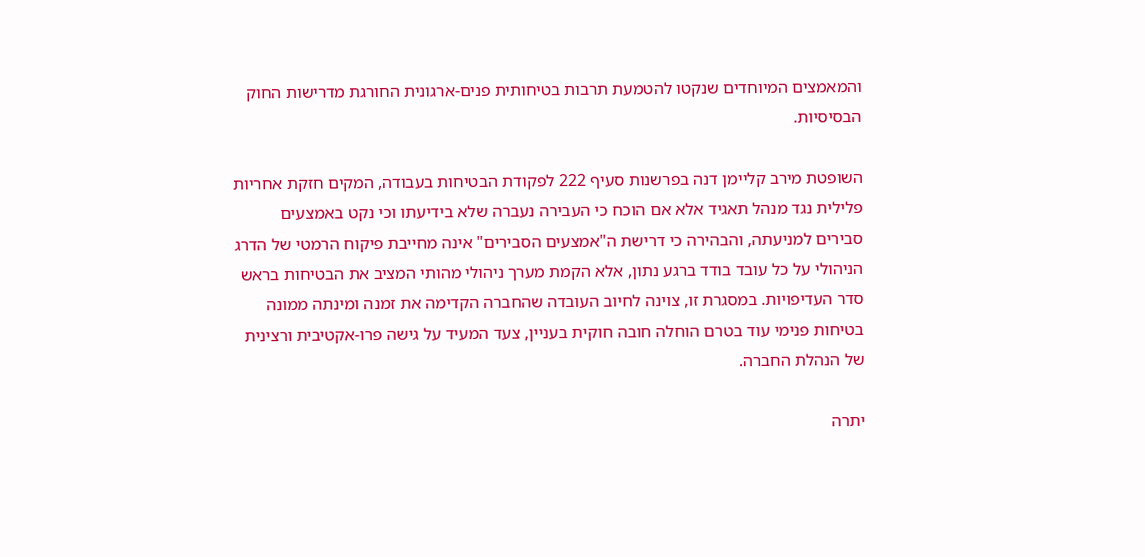והמאמצים המיוחדים שנקטו להטמעת תרבות בטיחותית פנים-ארגונית החורגת מדרישות החוק הבסיסיות.

השופטת מירב קליימן דנה בפרשנות סעיף 222 לפקודת הבטיחות בעבודה, המקים חזקת אחריות פלילית נגד מנהל תאגיד אלא אם הוכח כי העבירה נעברה שלא בידיעתו וכי נקט באמצעים סבירים למניעתה, והבהירה כי דרישת ה"אמצעים הסבירים" אינה מחייבת פיקוח הרמטי של הדרג הניהולי על כל עובד בודד ברגע נתון, אלא הקמת מערך ניהולי מהותי המציב את הבטיחות בראש סדר העדיפויות. במסגרת זו, צוינה לחיוב העובדה שהחברה הקדימה את זמנה ומינתה ממונה בטיחות פנימי עוד בטרם הוחלה חובה חוקית בעניין, צעד המעיד על גישה פרו-אקטיבית ורצינית של הנהלת החברה.

יתרה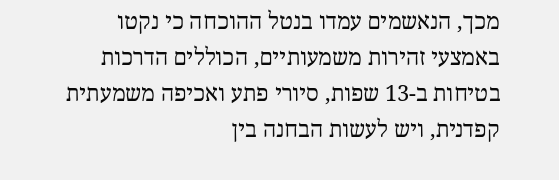מכך, הנאשמים עמדו בנטל ההוכחה כי נקטו באמצעי זהירות משמעותיים, הכוללים הדרכות בטיחות ב-13 שפות, סיורי פתע ואכיפה משמעתית קפדנית, ויש לעשות הבחנה בין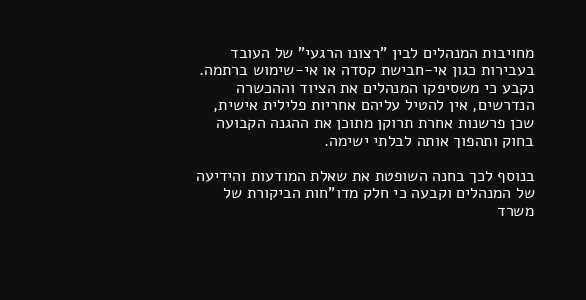מחויבות המנהלים לבין "רצונו הרגעי" של העובד בעבירות כגון אי-חבישת קסדה או אי-שימוש ברתמה. נקבע כי משסיפקו המנהלים את הציוד וההכשרה הנדרשים, אין להטיל עליהם אחריות פלילית אישית, שכן פרשנות אחרת תרוקן מתוכן את ההגנה הקבועה בחוק ותהפוך אותה לבלתי ישימה.

בנוסף לכך בחנה השופטת את שאלת המודעות והידיעה של המנהלים וקבעה כי חלק מדו"חות הביקורת של משרד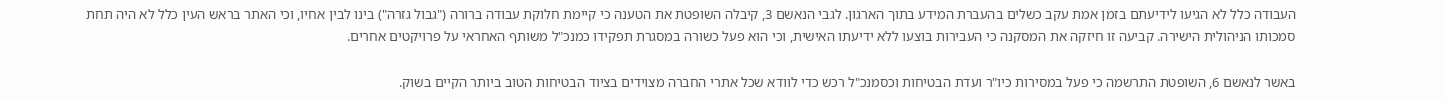העבודה כלל לא הגיעו לידיעתם בזמן אמת עקב כשלים בהעברת המידע בתוך הארגון. לגבי הנאשם 3, קיבלה השופטת את הטענה כי קיימת חלוקת עבודה ברורה ("גבול גזרה") בינו לבין אחיו, וכי האתר בראש העין כלל לא היה תחת סמכותו הניהולית הישירה. קביעה זו חיזקה את המסקנה כי העבירות בוצעו ללא ידיעתו האישית, וכי הוא פעל כשורה במסגרת תפקידו כמנכ"ל משותף האחראי על פרויקטים אחרים.

באשר לנאשם 6, השופטת התרשמה כי פעל במסירות כיו"ר ועדת הבטיחות וכסמנכ"ל רכש כדי לוודא שכל אתרי החברה מצוידים בציוד הבטיחות הטוב ביותר הקיים בשוק.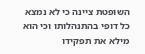השופטת ציינה כי לא נמצא כל דופי בהתנהלותו וכי הוא מילא את תפקידו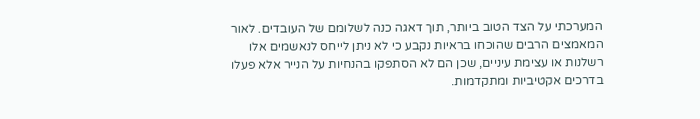המערכתי על הצד הטוב ביותר, תוך דאגה כנה לשלומם של העובדים. לאור המאמצים הרבים שהוכחו בראיות נקבע כי לא ניתן לייחס לנאשמים אלו רשלנות או עצימת עיניים, שכן הם לא הסתפקו בהנחיות על הנייר אלא פעלו בדרכים אקטיביות ומתקדמות.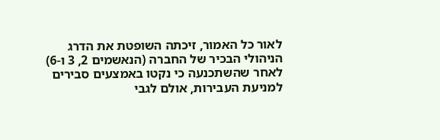לאור כל האמור, זיכתה השופטת את הדרג הניהולי הבכיר של החברה (הנאשמים 2, 3 ו-6) לאחר שהשתכנעה כי נקטו באמצעים סבירים למניעת העבירות, אולם לגבי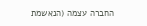החברה עצמה (הנאשמת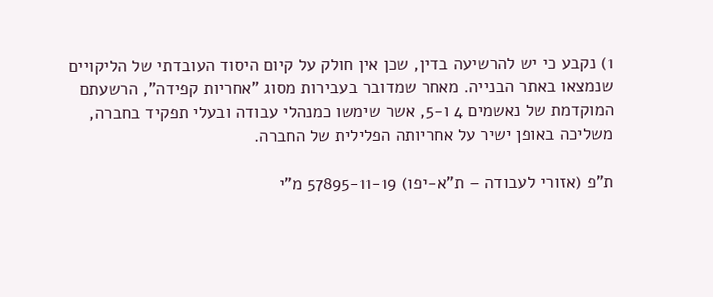1) נקבע כי יש להרשיעה בדין, שכן אין חולק על קיום היסוד העובדתי של הליקויים שנמצאו באתר הבנייה. מאחר שמדובר בעבירות מסוג "אחריות קפידה", הרשעתם המוקדמת של נאשמים 4 ו-5, אשר שימשו כמנהלי עבודה ובעלי תפקיד בחברה, משליכה באופן ישיר על אחריותה הפלילית של החברה.

ת"פ (אזורי לעבודה – ת"א-יפו) 57895-11-19 מ"י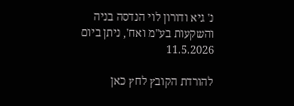נ' גיא ודורון לוי הנדסה בניה והשקעות בע"מ ואח', ניתן ביום 11.5.2026

להורדת הקובץ לחץ כאן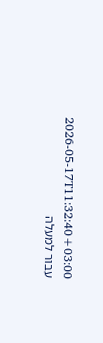2026-05-17T11:32:40+03:00
עבור למעלה